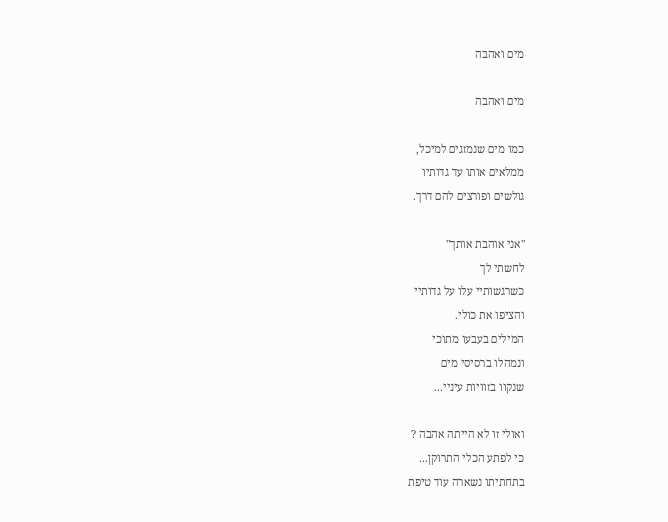מים ואהבה

מים ואהבה

כמו מים שנמזגים למיכל,
ממלאים אותו עד גדותיו
גולשים ופורצים להם דרך.

"אני אוהבת אותך"
לחשתי לך
כשרגשותיי עלו על גדותיי
והציפו את כולי.
המילים בעבעו מתוכי
ונמהלו ברסיסי מים
שנקוו בזוויות עיניי...

ואולי זו לא הייתה אהבה ?
כי לפתע הכלי התרוקן...
בתחתיתו נשארה עוד טיפת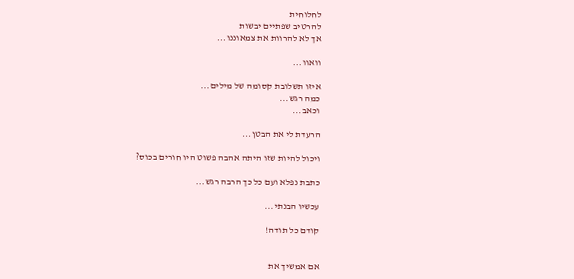לחלוחית
להרטיב שפתיים יבשות
אך לא להרוות את צמאוננו...

וואוו...

איזו תשלובת קסומה של מילים...
כמה רגש...
וכאב...

הרעדת לי את הבטן...

ויכול להיות שזו היתה אהבה פשוט היו חורים בכוס?

כתבת נפלא ועם כל כך הרבה רגש...

עכשיו הבנתי...

קודם כל תודה!


אם אמשיך את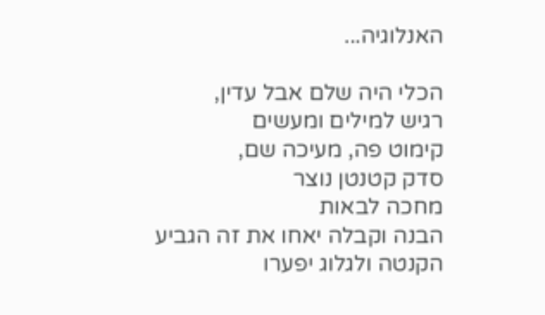האנלוגיה...

הכלי היה שלם אבל עדין,
רגיש למילים ומעשים
קימוט פה, מעיכה שם,
סדק קטנטן נוצר
מחכה לבאות
הבנה וקבלה יאחו את זה הגביע
הקנטה ולגלוג יפערו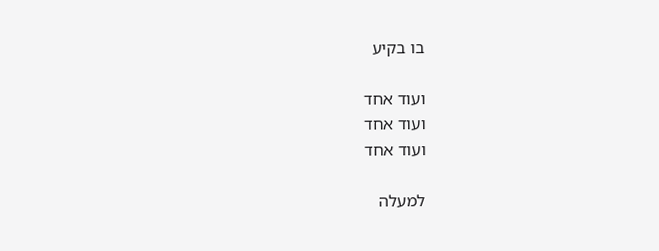בו בקיע

ועוד אחד
ועוד אחד
ועוד אחד

למעלה